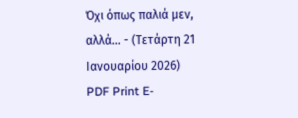Όχι όπως παλιά μεν, αλλά... - (Τετάρτη 21 Ιανουαρίου 2026) PDF Print E-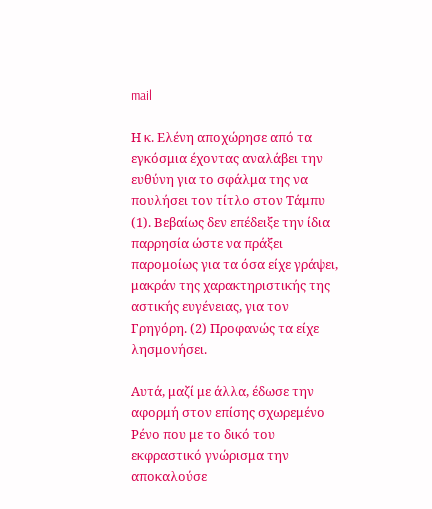mail

Η κ. Ελένη αποχώρησε από τα εγκόσμια έχοντας αναλάβει την ευθύνη για το σφάλμα της να πουλήσει τον τίτλο στον Τάμπυ (1). Βεβαίως δεν επέδειξε την ίδια παρρησία ώστε να πράξει παρομοίως για τα όσα είχε γράψει, μακράν της χαρακτηριστικής της αστικής ευγένειας, για τον Γρηγόρη. (2) Προφανώς τα είχε λησμονήσει.

Αυτά, μαζί με άλλα, έδωσε την αφορμή στον επίσης σχωρεμένο Ρένο που με το δικό του εκφραστικό γνώρισμα την αποκαλούσε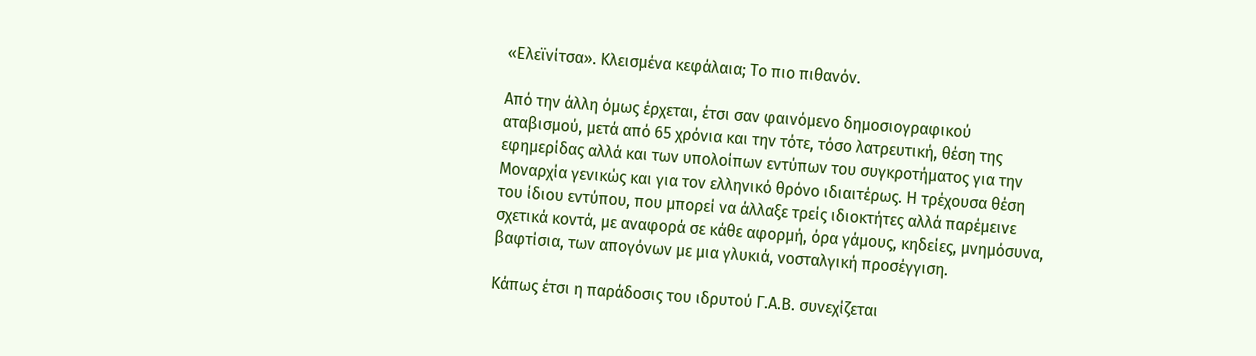«Ελεϊνίτσα». Κλεισμένα κεφάλαια; Το πιο πιθανόν.

Από την άλλη όμως έρχεται, έτσι σαν φαινόμενο δημοσιογραφικού αταβισμού, μετά από 65 χρόνια και την τότε, τόσο λατρευτική, θέση της εφημερίδας αλλά και των υπολοίπων εντύπων του συγκροτήματος για την Μοναρχία γενικώς και για τον ελληνικό θρόνο ιδιαιτέρως. Η τρέχουσα θέση του ίδιου εντύπου, που μπορεί να άλλαξε τρείς ιδιοκτήτες αλλά παρέμεινε σχετικά κοντά, με αναφορά σε κάθε αφορμή, όρα γάμους, κηδείες, μνημόσυνα, βαφτίσια, των απογόνων με μια γλυκιά, νοσταλγική προσέγγιση.

Κάπως έτσι η παράδοσις του ιδρυτού Γ.Α.Β. συνεχίζεται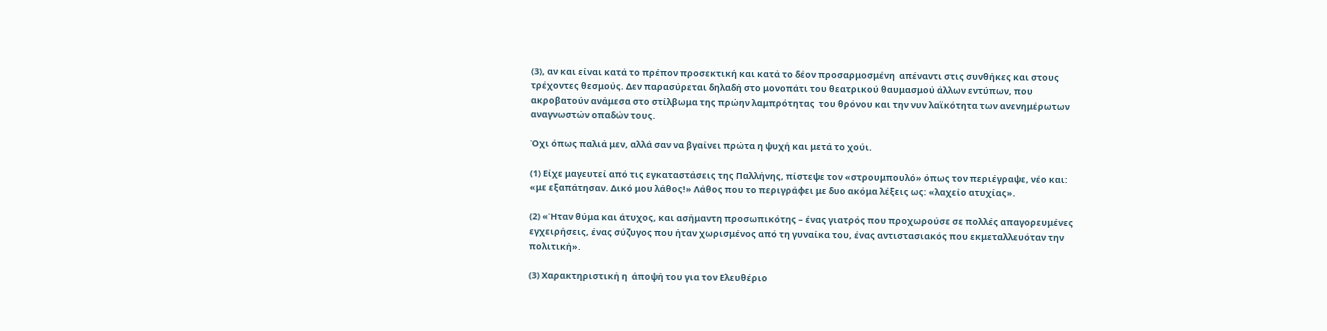(3), αν και είναι κατά το πρέπον προσεκτική και κατά το δέον προσαρμοσμένη  απέναντι στις συνθήκες και στους τρέχοντες θεσμούς. Δεν παρασύρεται δηλαδή στο μονοπάτι του θεατρικού θαυμασμού άλλων εντύπων, που ακροβατούν ανάμεσα στο στίλβωμα της πρώην λαμπρότητας  του θρόνου και την νυν λαϊκότητα των ανενημέρωτων αναγνωστών οπαδών τους.

Όχι όπως παλιά μεν, αλλά σαν να βγαίνει πρώτα η ψυχή και μετά το χούι.

(1) Είχε μαγευτεί από τις εγκαταστάσεις της Παλλήνης, πίστεψε τον «στρουμπουλό» όπως τον περιέγραψε, νέο και: «με εξαπάτησαν. Δικό μου λάθος!» Λάθος που το περιγράφει με δυο ακόμα λέξεις ως: «λαχείο ατυχίας».

(2) «Ήταν θύμα και άτυχος, και ασήμαντη προσωπικότης – ένας γιατρός που προχωρούσε σε πολλές απαγορευμένες εγχειρήσεις, ένας σύζυγος που ήταν χωρισμένος από τη γυναίκα του, ένας αντιστασιακός που εκμεταλλευόταν την πολιτική».

(3) Χαρακτηριστική η  άποψή του για τον Ελευθέριο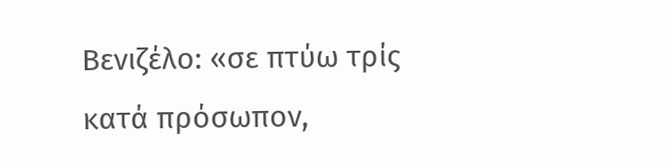Βενιζέλο: «σε πτύω τρίς κατά πρόσωπον,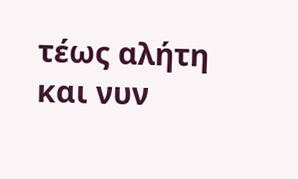τέως αλήτη και νυν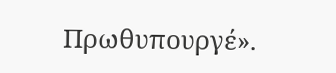Πρωθυπουργέ».